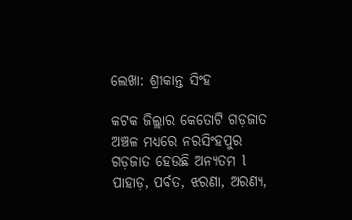ଲେଖା: ଶ୍ରୀକାନ୍ତ ସିଂହ

କଟକ ଜିଲ୍ଲାର କେତୋଟି ଗଡ଼ଜାତ ଅଞ୍ଚଳ ମଧ୍ୟରେ ନରସିଂହପୁର ଗଡ଼ଜାତ ହେଉଛି ଅନ୍ୟତମ l ପାହାଡ଼, ପର୍ବତ, ଝରଣା, ଅରଣ୍ୟ,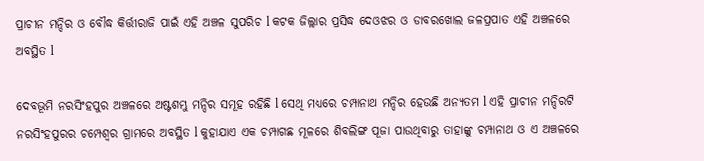ପ୍ରାଚୀନ ମନ୍ଦିର ଓ ବୌଦ୍ଧ କିର୍ତ୍ତୀରାଜି ପାଇଁ ଏହି ଅଞ୍ଚଳ ସୁପରିଚ l କଟକ ଜିଲ୍ଲାର ପ୍ରସିଦ୍ଧ ଦେଓଝର ଓ ଡାବରଖୋଲ ଜଳପ୍ରପାତ ଏହି ଅଞ୍ଚଳରେ ଅବସ୍ଥିତ l

ଦେବଭୂମି ନରସିଂହପୁର ଅଞ୍ଚଳରେ ଅଷ୍ଟଶମ୍ଭୁ ମନ୍ଦିର ସମୂହ ରହିଛି l ସେଥି ମଧ୍ୟରେ ଚମ୍ପାନାଥ ମନ୍ଦିର ହେଉଛି ଅନ୍ୟତମ l ଏହି ପ୍ରାଚୀନ ମନ୍ଦିରଟି ନରସିଂହପୁରର ଚମ୍ପେଶ୍ୱର ଗ୍ରାମରେ ଅବସ୍ଥିତ l କୁହାଯାଏ ଏକ ଚମ୍ପାଗଛ ମୂଳରେ ଶିବଲିଙ୍ଗ ପୂଜା ପାଉଥିବାରୁ ତାହାଙ୍କୁ ଚମ୍ପାନାଥ ଓ ଏ ଅଞ୍ଚଳରେ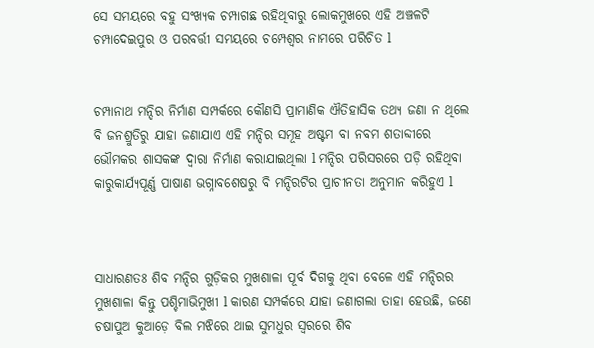ସେ ସମୟରେ ବହୁ ସଂଖ୍ୟକ ଚମ୍ପାଗଛ ରହିଥିବାରୁ ଲୋକମୁଖରେ ଏହି ଅଞ୍ଚଳଟି ଚମ୍ପାଦେଇପୁର ଓ ପରବର୍ତ୍ତୀ ସମୟରେ ଚମ୍ପେଶ୍ୱର ନାମରେ ପରିଚିତ l


ଚମ୍ପାନାଥ ମନ୍ଦିର ନିର୍ମାଣ ସମ୍ପର୍କରେ କୌଣସି ପ୍ରାମାଣିକ ଐତିହାସିକ ତଥ୍ୟ ଜଣା ନ ଥିଲେ ବି ଜନଶ୍ରୁତିରୁ ଯାହା ଜଣାଯାଏ ଏହି ମନ୍ଦିର ସମୂହ ଅଷ୍ଟମ ବା ନବମ ଶତାବ୍ଦୀରେ ଭୌମକର ଶାସକଙ୍କ ଦ୍ୱାରା ନିର୍ମାଣ କରାଯାଇଥିଲା l ମନ୍ଦିର ପରିସରରେ ପଡ଼ି ରହିଥିବା କାରୁକାର୍ଯ୍ୟପୂର୍ଣ୍ଣ ପାଷାଣ ଭଗ୍ନାବଶେଷରୁ ବି ମନ୍ଦିରଟିର ପ୍ରାଚୀନତା ଅନୁମାନ କରିହୁଏ l



ସାଧାରଣତଃ ଶିବ ମନ୍ଦିର ଗୁଡ଼ିକର ମୁଖଶାଳା ପୂର୍ବ ଦିଗକୁ ଥିବା ବେଳେ ଏହି ମନ୍ଦିରର ମୁଖଶାଳା କିନ୍ତୁ ପଶ୍ଚିମାଭିମୁଖୀ l କାରଣ ସମ୍ପର୍କରେ ଯାହା ଜଣାଗଲା ତାହା ହେଉଛି, ଜଣେ ଚଷାପୁଅ କୁଆଡ଼େ ବିଲ ମଝିରେ ଥାଇ ସୁମଧୁର ସ୍ୱରରେ ଶିବ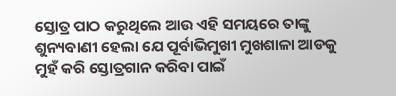ସ୍ତୋତ୍ର ପାଠ କରୁଥିଲେ ଆଉ ଏହି ସମୟରେ ତାଙ୍କୁ ଶୁନ୍ୟବାଣୀ ହେଲା ଯେ ପୂର୍ବାଭିମୁଖୀ ମୁଖଶାଳା ଆଡକୁ ମୁହଁ କରି ସ୍ତୋତ୍ରଗାନ କରିବା ପାଇଁ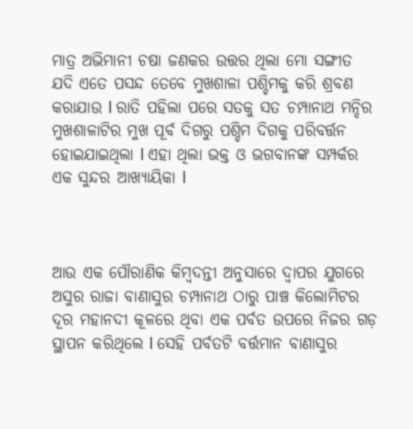ମାତ୍ର ଅଭିମାନୀ ଚଷା ଜଣକର ଉତ୍ତର ଥିଲା ମୋ ସଙ୍ଗୀତ ଯଦି ଏତେ ପସନ୍ଦ ତେବେ ମୁଖଶାଳା ପଶ୍ଚିମକୁ କରି ଶ୍ରବଣ କରାଯାଉ l ରାତି ପହିଲା ପରେ ସତକୁ ସତ ଚମ୍ପାନାଥ ମନ୍ଦିର ମୁଖଶାଳାଟିର ମୁଖ ପୂର୍ବ ଦିଗରୁ ପଶ୍ଚିମ ଦିଗକୁ ପରିବର୍ତ୍ତନ ହୋଇଯାଇଥିଲା l ଏହା ଥିଲା ଭକ୍ତ ଓ ଭଗବାନଙ୍କ ସମ୍ପର୍କର ଏକ ସୁନ୍ଦର ଆଖ୍ୟାୟିକା l



ଆଉ ଏକ ପୌରାଣିକ କିମ୍ବଦନ୍ତୀ ଅନୁସାରେ ଦ୍ୱାପର ଯୁଗରେ ଅସୁର ରାଜା ବାଣାସୁର ଚମ୍ପାନାଥ ଠାରୁ ପାଞ୍ଚ କିଲୋମିଟର ଦୂର ମହାନଦୀ କୂଳରେ ଥିବା ଏକ ପର୍ବତ ଉପରେ ନିଜର ଗଡ଼ ସ୍ଥାପନ କରିଥିଲେ l ସେହି ପର୍ବତଟି ବର୍ତ୍ତମାନ ବାଣାସୁର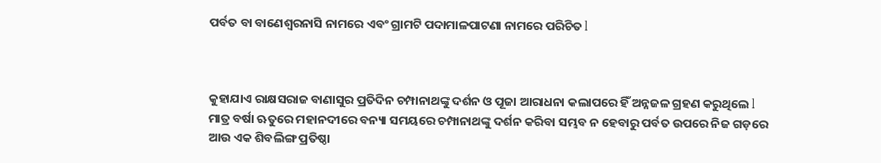ପର୍ବତ ବା ବାଣେଶ୍ୱରନାସି ନାମରେ ଏବଂ ଗ୍ରାମଟି ପଦାମାଳପାଟଣା ନାମରେ ପରିଚିତ l



କୁହାଯାଏ ରାକ୍ଷସରାଜ ବାଣାସୁର ପ୍ରତିଦିନ ଚମ୍ପାନାଥଙ୍କୁ ଦର୍ଶନ ଓ ପୂଜା ଆରାଧନା କଲାପରେ ହିଁ ଅନ୍ନଜଳ ଗ୍ରହଣ କରୁଥିଲେ l ମାତ୍ର ବର୍ଷା ଋତୁରେ ମହାନଦୀରେ ବନ୍ୟା ସମୟରେ ଚମ୍ପାନାଥଙ୍କୁ ଦର୍ଶନ କରିବା ସମ୍ଭବ ନ ହେବାରୁ ପର୍ବତ ଉପରେ ନିଜ ଗଡ଼ରେ ଆଉ ଏକ ଶିବଲିଙ୍ଗ ପ୍ରତିଷ୍ଠା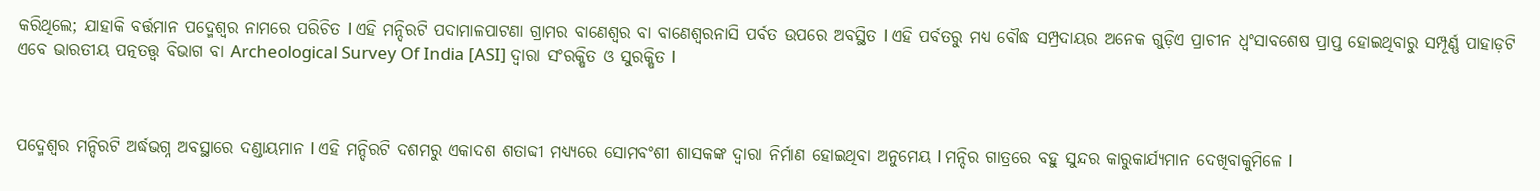କରିଥିଲେ; ଯାହାକି ବର୍ତ୍ତମାନ ପଦ୍ମେଶ୍ବର ନାମରେ ପରିଚିତ l ଏହି ମନ୍ଦିରଟି ପଦାମାଳପାଟଣା ଗ୍ରାମର ବାଣେଶ୍ୱର ବା ବାଣେଶ୍ୱରନାସି ପର୍ବତ ଉପରେ ଅବସ୍ଥିତ l ଏହି ପର୍ବତରୁ ମଧ୍ୟ ବୌଦ୍ଧ ସମ୍ପ୍ରଦାୟର ଅନେକ ଗୁଡ଼ିଏ ପ୍ରାଚୀନ ଧ୍ବଂସାବଶେଷ ପ୍ରାପ୍ତ ହୋଇଥିବାରୁ ସମ୍ପୂର୍ଣ୍ଣ ପାହାଡ଼ଟି ଏବେ ଭାରତୀୟ ପତ୍ନତତ୍ତ୍ୱ ବିଭାଗ ବା Archeological Survey Of India [ASI] ଦ୍ୱାରା ସଂରକ୍ଷିତ ଓ ସୁରକ୍ଷିତ l



ପଦ୍ମେଶ୍ବର ମନ୍ଦିରଟି ଅର୍ଦ୍ଧଭଗ୍ନ ଅବସ୍ଥାରେ ଦଣ୍ଡାୟମାନ l ଏହି ମନ୍ଦିରଟି ଦଶମରୁ ଏକାଦଶ ଶତାବ୍ଦୀ ମଧ୍ୟ୍ୟରେ ସୋମବଂଶୀ ଶାସକଙ୍କ ଦ୍ୱାରା ନିର୍ମାଣ ହୋଇଥିବା ଅନୁମେୟ l ମନ୍ଦିର ଗାତ୍ରରେ ବହୁ ସୁନ୍ଦର କାରୁକାର୍ଯ୍ୟମାନ ଦେଖିବାକୁମିଳେ l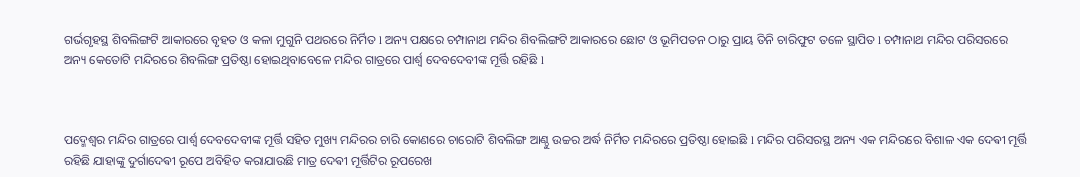ଗର୍ଭଗୃହସ୍ଥ ଶିବଲିଙ୍ଗଟି ଆକାରରେ ବୃହତ ଓ କଳା ମୁଗୁନି ପଥରରେ ନିର୍ମିତ l ଅନ୍ୟ ପକ୍ଷରେ ଚମ୍ପାନାଥ ମନ୍ଦିର ଶିବଲିଙ୍ଗଟି ଆକାରରେ ଛୋଟ ଓ ଭୂମିପତନ ଠାରୁ ପ୍ରାୟ ତିନି ଚାରିଫୁଟ ତଳେ ସ୍ଥାପିତ l ଚମ୍ପାନାଥ ମନ୍ଦିର ପରିସରରେ ଅନ୍ୟ କେତୋଟି ମନ୍ଦିରରେ ଶିବଲିଙ୍ଗ ପ୍ରତିଷ୍ଠା ହୋଇଥିବାବେଳେ ମନ୍ଦିର ଗାତ୍ରରେ ପାର୍ଶ୍ୱ ଦେବଦେବୀଙ୍କ ମୂର୍ତ୍ତି ରହିଛି l



ପଦ୍ମେଶ୍ବର ମନ୍ଦିର ଗାତ୍ରରେ ପାର୍ଶ୍ୱ ଦେବଦେବୀଙ୍କ ମୂର୍ତ୍ତି ସହିତ ମୁଖ୍ୟ ମନ୍ଦିରର ଚାରି କୋଣରେ ଚାରୋଟି ଶିବଲିଙ୍ଗ ଆଣ୍ଠୁ ଉଚ୍ଚର ଅର୍ଦ୍ଧ ନିର୍ମିତ ମନ୍ଦିରରେ ପ୍ରତିଷ୍ଠା ହୋଇଛି l ମନ୍ଦିର ପରିସରସ୍ଥ ଅନ୍ୟ ଏକ ମନ୍ଦିରରେ ବିଶାଳ ଏକ ଦେଵୀ ମୂର୍ତ୍ତି ରହିଛି ଯାହାଙ୍କୁ ଦୁର୍ଗାଦେଵୀ ରୂପେ ଅବିହିତ କରାଯାଉଛି ମାତ୍ର ଦେଵୀ ମୂର୍ତ୍ତିଟିର ରୂପରେଖ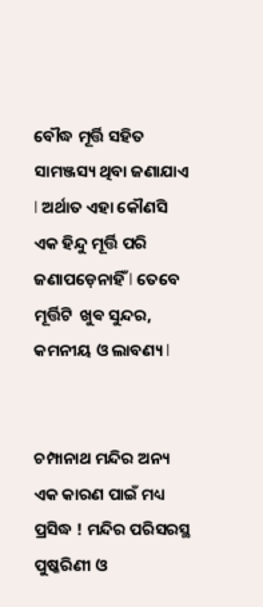ବୌଦ୍ଧ ମୂର୍ତ୍ତି ସହିତ ସାମଞ୍ଜସ୍ୟ ଥିବା ଜଣାଯାଏ l ଅର୍ଥାତ ଏହା କୌଣସି ଏକ ହିନ୍ଦୁ ମୂର୍ତ୍ତି ପରି ଜଣାପଡ଼େନାହିଁ l ତେବେ ମୂର୍ତ୍ତିଟି  ଖୁଵ ସୁନ୍ଦର, କମନୀୟ ଓ ଲାବଣ୍ୟ l


ଚମ୍ପାନାଥ ମନ୍ଦିର ଅନ୍ୟ ଏକ କାରଣ ପାଇଁ ମଧ୍ୟ ପ୍ରସିଦ୍ଧ ! ମନ୍ଦିର ପରିସରସ୍ଥ ପୁଷ୍କରିଣୀ ଓ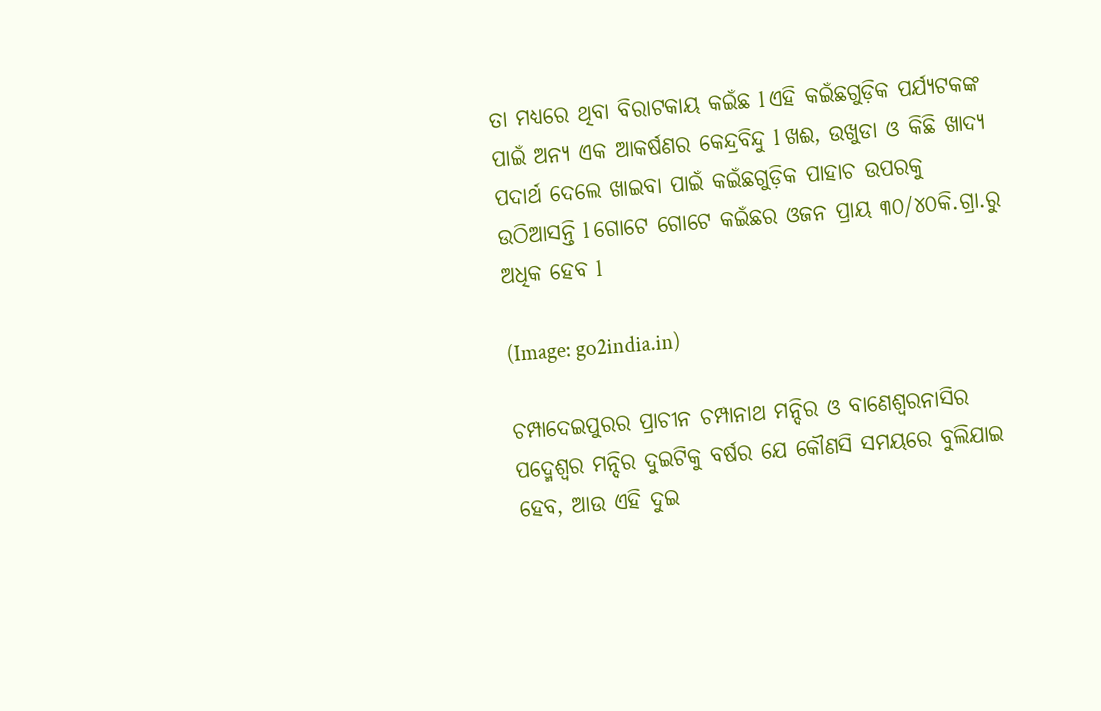ତା ମଧ୍ୟରେ ଥିବା ବିରାଟକାୟ କଇଁଛ l ଏହି କଇଁଛଗୁଡ଼ିକ ପର୍ଯ୍ୟଟକଙ୍କ ପାଇଁ ଅନ୍ୟ ଏକ ଆକର୍ଷଣର କେନ୍ଦ୍ରବିନ୍ଦୁ l ଖଈ, ଉଖୁଡା ଓ କିଛି ଖାଦ୍ୟ ପଦାର୍ଥ ଦେଲେ ଖାଇବା ପାଇଁ କଇଁଛଗୁଡ଼ିକ ପାହାଚ ଉପରକୁ ଉଠିଆସନ୍ତି l ଗୋଟେ ଗୋଟେ କଇଁଛର ଓଜନ ପ୍ରାୟ ୩୦/୪୦କି.ଗ୍ରା.ରୁ ଅଧିକ ହେବ l

(Image: go2india.in)

ଚମ୍ପାଦେଇପୁରର ପ୍ରାଚୀନ ଚମ୍ପାନାଥ ମନ୍ଦିର ଓ ବାଣେଶ୍ବରନାସିର ପଦ୍ମେଶ୍ୱର ମନ୍ଦିର ଦୁଇଟିକୁ ବର୍ଷର ଯେ କୌଣସି ସମୟରେ ବୁଲିଯାଇ ହେବ, ଆଉ ଏହି ଦୁଇ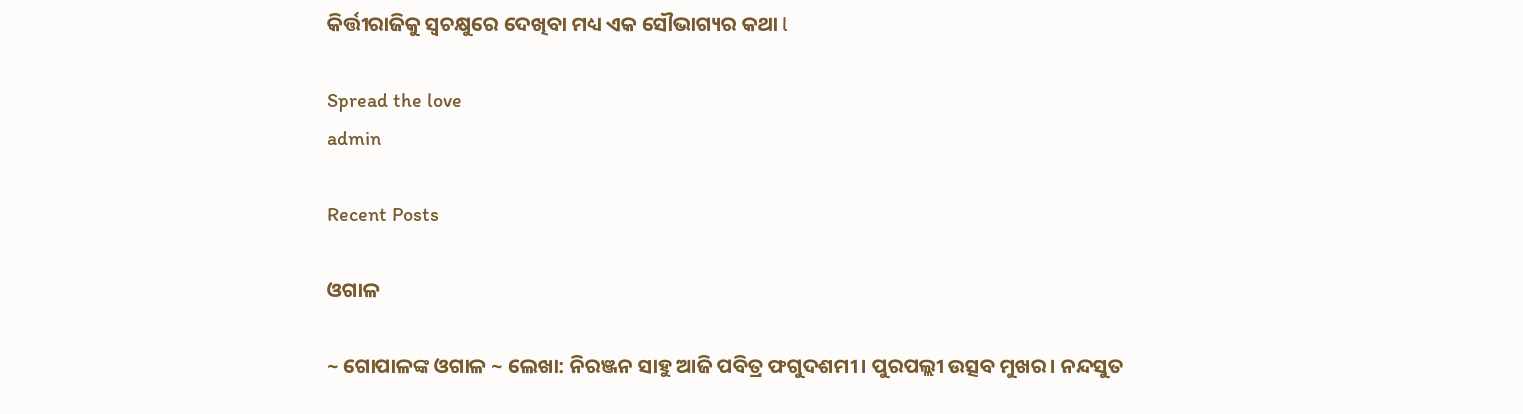କିର୍ତ୍ତୀରାଜିକୁ ସ୍ୱଚକ୍ଷୁରେ ଦେଖିବା ମଧ୍ୟ ଏକ ସୌଭାଗ୍ୟର କଥା l

Spread the love
admin

Recent Posts

ଓଗାଳ

~ ଗୋପାଳଙ୍କ ଓଗାଳ ~ ଲେଖା: ନିରଞ୍ଜନ ସାହୁ ଆଜି ପବିତ୍ର ଫଗୁଦଶମୀ। ପୁରପଲ୍ଲୀ ଉତ୍ସବ ମୁଖର। ନନ୍ଦସୁତ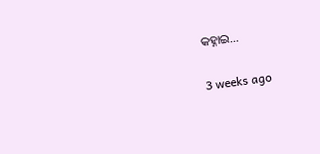କହ୍ନାଇ…

3 weeks ago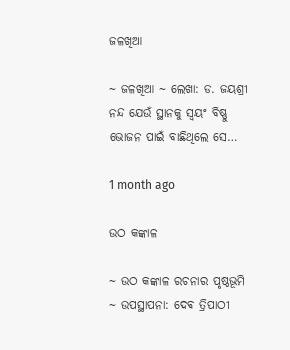ଜଳଖିଆ

~ ଜଳଖିଆ ~ ଲେଖା: ଡ. ଜୟଶ୍ରୀ ନନ୍ଦ ଯେଉଁ ସ୍ଥାନକୁ ସ୍ବୟଂ ବିଷ୍ଣୁ ଭୋଜନ ପାଇଁ ବାଛିଥିଲେ ସେ…

1 month ago

ଉଠ କଙ୍କାଳ

~ ଉଠ କଙ୍କାଳ ରଚନାର ପୃଷ୍ଠଭୂମି ~ ଉପସ୍ଥାପନା: ଦେଵ ତ୍ରିପାଠୀ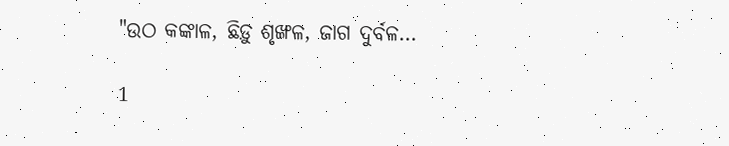"ଉଠ କଙ୍କାଳ, ଛିଡ଼ୁ ଶୃଙ୍ଖଳ, ଜାଗ ଦୁର୍ବଳ…

1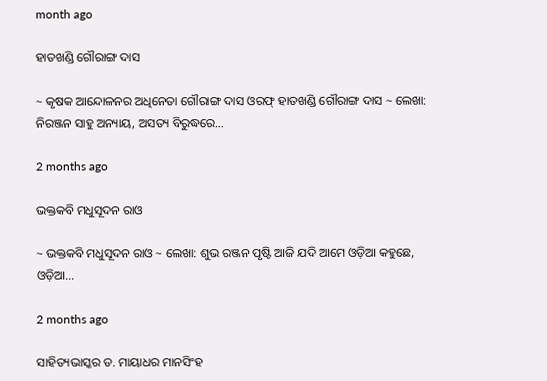month ago

ହାତଖଣ୍ଡି ଗୌରାଙ୍ଗ ଦାସ

~ କୃଷକ ଆନ୍ଦୋଳନର ଅଧିନେତା ଗୌରାଙ୍ଗ ଦାସ ଓରଫ୍ ହାତଖଣ୍ଡି ଗୌରାଙ୍ଗ ଦାସ ~ ଲେଖା: ନିରଞ୍ଜନ ସାହୁ ଅନ୍ୟାୟ, ଅସତ୍ୟ ବିରୁଦ୍ଧରେ…

2 months ago

ଭକ୍ତକବି ମଧୁସୂଦନ ରାଓ

~ ଭକ୍ତକବି ମଧୁସୂଦନ ରାଓ ~ ଲେଖା: ଶୁଭ ରଞ୍ଜନ ପୃଷ୍ଟି ଆଜି ଯଦି ଆମେ ଓଡ଼ିଆ କହୁଛେ, ଓଡ଼ିଆ…

2 months ago

ସାହିତ୍ୟଭାସ୍କର ଡ. ମାୟାଧର ମାନସିଂହ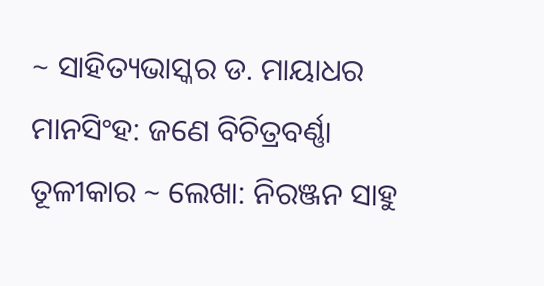~ ସାହିତ୍ୟଭାସ୍କର ଡ. ମାୟାଧର ମାନସିଂହ: ଜଣେ ବିଚିତ୍ରବର୍ଣ୍ଣା ତୂଳୀକାର ~ ଲେଖା: ନିରଞ୍ଜନ ସାହୁ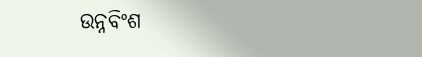ଉନ୍ନବିଂଶ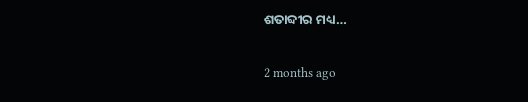ଶତାବ୍ଦୀର ମଧ୍ୟ…

2 months ago